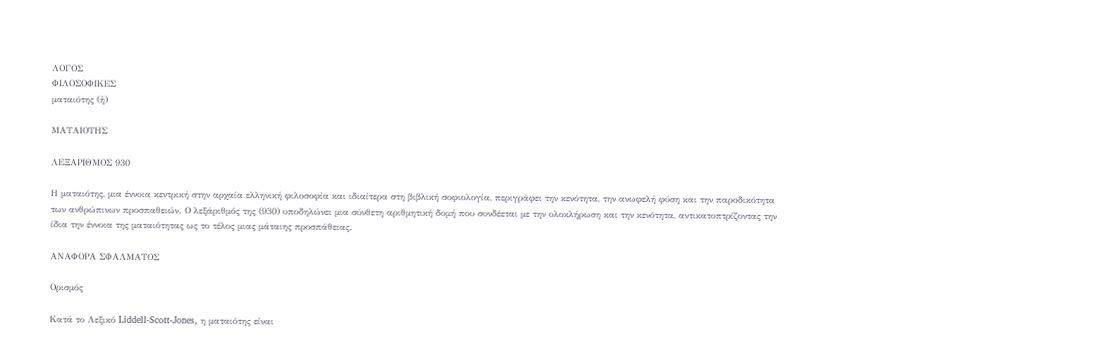ΛΟΓΟΣ
ΦΙΛΟΣΟΦΙΚΕΣ
ματαιότης (ἡ)

ΜΑΤΑΙΟΤΗΣ

ΛΕΞΑΡΙΘΜΟΣ 930

Η ματαιότης, μια έννοια κεντρική στην αρχαία ελληνική φιλοσοφία και ιδιαίτερα στη βιβλική σοφιολογία, περιγράφει την κενότητα, την ανωφελή φύση και την παροδικότητα των ανθρώπινων προσπαθειών. Ο λεξάριθμός της (930) υποδηλώνει μια σύνθετη αριθμητική δομή που συνδέεται με την ολοκλήρωση και την κενότητα, αντικατοπτρίζοντας την ίδια την έννοια της ματαιότητας ως το τέλος μιας μάταιης προσπάθειας.

ΑΝΑΦΟΡΑ ΣΦΑΛΜΑΤΟΣ

Ορισμός

Κατά το Λεξικό Liddell-Scott-Jones, η ματαιότης είναι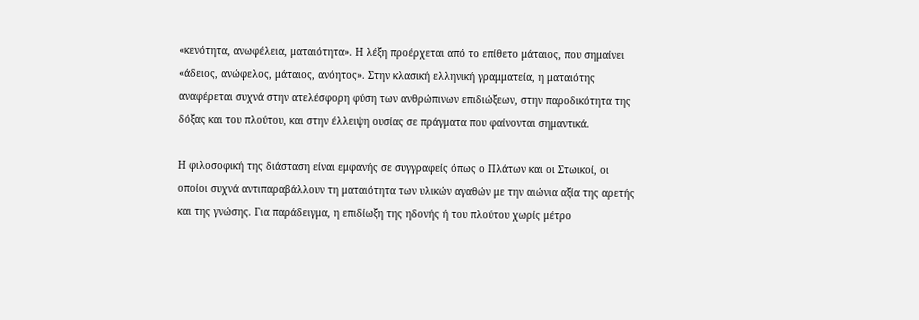«κενότητα, ανωφέλεια, ματαιότητα». Η λέξη προέρχεται από το επίθετο μάταιος, που σημαίνει «άδειος, ανώφελος, μάταιος, ανόητος». Στην κλασική ελληνική γραμματεία, η ματαιότης αναφέρεται συχνά στην ατελέσφορη φύση των ανθρώπινων επιδιώξεων, στην παροδικότητα της δόξας και του πλούτου, και στην έλλειψη ουσίας σε πράγματα που φαίνονται σημαντικά.

Η φιλοσοφική της διάσταση είναι εμφανής σε συγγραφείς όπως ο Πλάτων και οι Στωικοί, οι οποίοι συχνά αντιπαραβάλλουν τη ματαιότητα των υλικών αγαθών με την αιώνια αξία της αρετής και της γνώσης. Για παράδειγμα, η επιδίωξη της ηδονής ή του πλούτου χωρίς μέτρο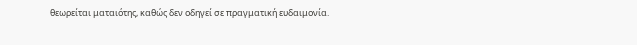θεωρείται ματαιότης, καθώς δεν οδηγεί σε πραγματική ευδαιμονία.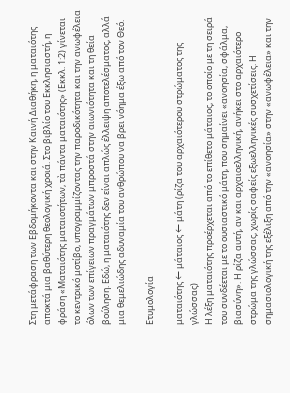Στη μετάφραση των Εβδομήκοντα και στην Καινή Διαθήκη, η ματαιότης αποκτά μια βαθύτερη θεολογική χροιά. Στο βιβλίο του Εκκλησιαστή, η φράση «Ματαιότης ματαιοτήτων, τὰ πάντα ματαιότης» (Εκκλ. 1:2) γίνεται το κεντρικό μοτίβο, υπογραμμίζοντας την παροδικότητα και την ανωφέλεια όλων των επίγειων πραγμάτων μπροστά στην αιωνιότητα και τη θεία βούληση. Εδώ, η ματαιότης δεν είναι απλώς έλλειψη αποτελέσματος, αλλά μια θεμελιώδης αδυναμία του ανθρώπου να βρει νόημα έξω από τον Θεό.

Ετυμολογία

ματαιότης ← μάταιος ← μάτη (ρίζα του αρχαιότερου στρώματος της γλώσσας)
Η λέξη ματαιότης προέρχεται από το επίθετο μάταιος, το οποίο με τη σειρά του συνδέεται με το ουσιαστικό μάτη, που σημαίνει «ανοησία, σφάλμα, βιασύνη». Η ρίζα αυτή, αν και αρχαιοελληνική, ανήκει στο αρχαιότερο στρώμα της γλώσσας, χωρίς σαφείς εξωελληνικές συσχετίσεις. Η σημασιολογική της εξέλιξη από την «ανοησία» στην «ανωφέλεια» και την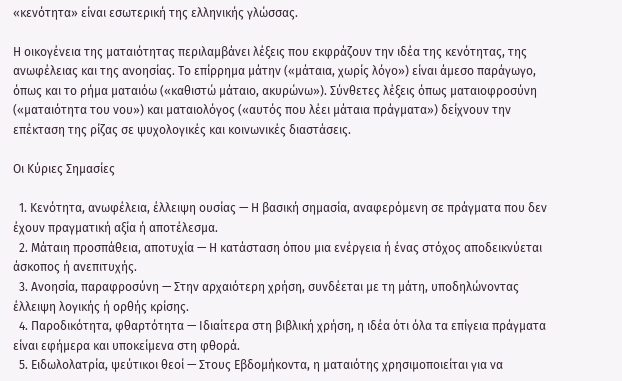«κενότητα» είναι εσωτερική της ελληνικής γλώσσας.

Η οικογένεια της ματαιότητας περιλαμβάνει λέξεις που εκφράζουν την ιδέα της κενότητας, της ανωφέλειας και της ανοησίας. Το επίρρημα μάτην («μάταια, χωρίς λόγο») είναι άμεσο παράγωγο, όπως και το ρήμα ματαιόω («καθιστώ μάταιο, ακυρώνω»). Σύνθετες λέξεις όπως ματαιοφροσύνη («ματαιότητα του νου») και ματαιολόγος («αυτός που λέει μάταια πράγματα») δείχνουν την επέκταση της ρίζας σε ψυχολογικές και κοινωνικές διαστάσεις.

Οι Κύριες Σημασίες

  1. Κενότητα, ανωφέλεια, έλλειψη ουσίας — Η βασική σημασία, αναφερόμενη σε πράγματα που δεν έχουν πραγματική αξία ή αποτέλεσμα.
  2. Μάταιη προσπάθεια, αποτυχία — Η κατάσταση όπου μια ενέργεια ή ένας στόχος αποδεικνύεται άσκοπος ή ανεπιτυχής.
  3. Ανοησία, παραφροσύνη — Στην αρχαιότερη χρήση, συνδέεται με τη μάτη, υποδηλώνοντας έλλειψη λογικής ή ορθής κρίσης.
  4. Παροδικότητα, φθαρτότητα — Ιδιαίτερα στη βιβλική χρήση, η ιδέα ότι όλα τα επίγεια πράγματα είναι εφήμερα και υποκείμενα στη φθορά.
  5. Ειδωλολατρία, ψεύτικοι θεοί — Στους Εβδομήκοντα, η ματαιότης χρησιμοποιείται για να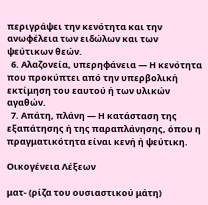περιγράψει την κενότητα και την ανωφέλεια των ειδώλων και των ψεύτικων θεών.
  6. Αλαζονεία, υπερηφάνεια — Η κενότητα που προκύπτει από την υπερβολική εκτίμηση του εαυτού ή των υλικών αγαθών.
  7. Απάτη, πλάνη — Η κατάσταση της εξαπάτησης ή της παραπλάνησης, όπου η πραγματικότητα είναι κενή ή ψεύτικη.

Οικογένεια Λέξεων

ματ- (ρίζα του ουσιαστικού μάτη)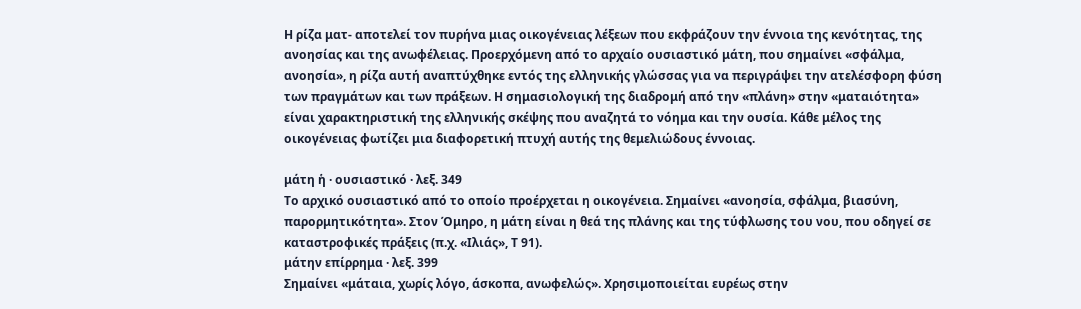Η ρίζα ματ- αποτελεί τον πυρήνα μιας οικογένειας λέξεων που εκφράζουν την έννοια της κενότητας, της ανοησίας και της ανωφέλειας. Προερχόμενη από το αρχαίο ουσιαστικό μάτη, που σημαίνει «σφάλμα, ανοησία», η ρίζα αυτή αναπτύχθηκε εντός της ελληνικής γλώσσας για να περιγράψει την ατελέσφορη φύση των πραγμάτων και των πράξεων. Η σημασιολογική της διαδρομή από την «πλάνη» στην «ματαιότητα» είναι χαρακτηριστική της ελληνικής σκέψης που αναζητά το νόημα και την ουσία. Κάθε μέλος της οικογένειας φωτίζει μια διαφορετική πτυχή αυτής της θεμελιώδους έννοιας.

μάτη ἡ · ουσιαστικό · λεξ. 349
Το αρχικό ουσιαστικό από το οποίο προέρχεται η οικογένεια. Σημαίνει «ανοησία, σφάλμα, βιασύνη, παρορμητικότητα». Στον Όμηρο, η μάτη είναι η θεά της πλάνης και της τύφλωσης του νου, που οδηγεί σε καταστροφικές πράξεις (π.χ. «Ιλιάς», Τ 91).
μάτην επίρρημα · λεξ. 399
Σημαίνει «μάταια, χωρίς λόγο, άσκοπα, ανωφελώς». Χρησιμοποιείται ευρέως στην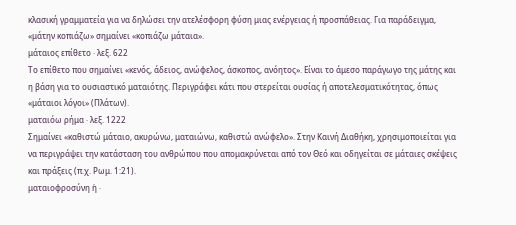κλασική γραμματεία για να δηλώσει την ατελέσφορη φύση μιας ενέργειας ή προσπάθειας. Για παράδειγμα, «μάτην κοπιάζω» σημαίνει «κοπιάζω μάταια».
μάταιος επίθετο · λεξ. 622
Το επίθετο που σημαίνει «κενός, άδειος, ανώφελος, άσκοπος, ανόητος». Είναι το άμεσο παράγωγο της μάτης και η βάση για το ουσιαστικό ματαιότης. Περιγράφει κάτι που στερείται ουσίας ή αποτελεσματικότητας, όπως «μάταιοι λόγοι» (Πλάτων).
ματαιόω ρήμα · λεξ. 1222
Σημαίνει «καθιστώ μάταιο, ακυρώνω, ματαιώνω, καθιστώ ανώφελο». Στην Καινή Διαθήκη, χρησιμοποιείται για να περιγράψει την κατάσταση του ανθρώπου που απομακρύνεται από τον Θεό και οδηγείται σε μάταιες σκέψεις και πράξεις (π.χ. Ρωμ. 1:21).
ματαιοφροσύνη ἡ ·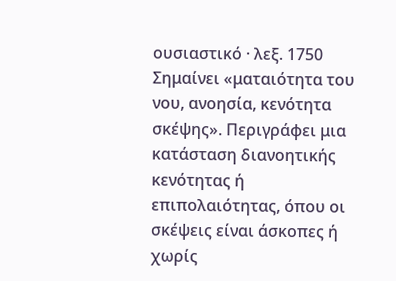ουσιαστικό · λεξ. 1750
Σημαίνει «ματαιότητα του νου, ανοησία, κενότητα σκέψης». Περιγράφει μια κατάσταση διανοητικής κενότητας ή επιπολαιότητας, όπου οι σκέψεις είναι άσκοπες ή χωρίς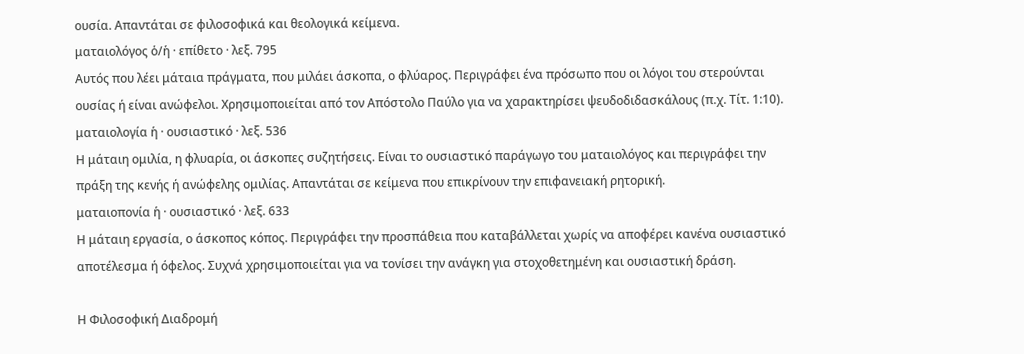ουσία. Απαντάται σε φιλοσοφικά και θεολογικά κείμενα.
ματαιολόγος ὁ/ἡ · επίθετο · λεξ. 795
Αυτός που λέει μάταια πράγματα, που μιλάει άσκοπα, ο φλύαρος. Περιγράφει ένα πρόσωπο που οι λόγοι του στερούνται ουσίας ή είναι ανώφελοι. Χρησιμοποιείται από τον Απόστολο Παύλο για να χαρακτηρίσει ψευδοδιδασκάλους (π.χ. Τίτ. 1:10).
ματαιολογία ἡ · ουσιαστικό · λεξ. 536
Η μάταιη ομιλία, η φλυαρία, οι άσκοπες συζητήσεις. Είναι το ουσιαστικό παράγωγο του ματαιολόγος και περιγράφει την πράξη της κενής ή ανώφελης ομιλίας. Απαντάται σε κείμενα που επικρίνουν την επιφανειακή ρητορική.
ματαιοπονία ἡ · ουσιαστικό · λεξ. 633
Η μάταιη εργασία, ο άσκοπος κόπος. Περιγράφει την προσπάθεια που καταβάλλεται χωρίς να αποφέρει κανένα ουσιαστικό αποτέλεσμα ή όφελος. Συχνά χρησιμοποιείται για να τονίσει την ανάγκη για στοχοθετημένη και ουσιαστική δράση.

Η Φιλοσοφική Διαδρομή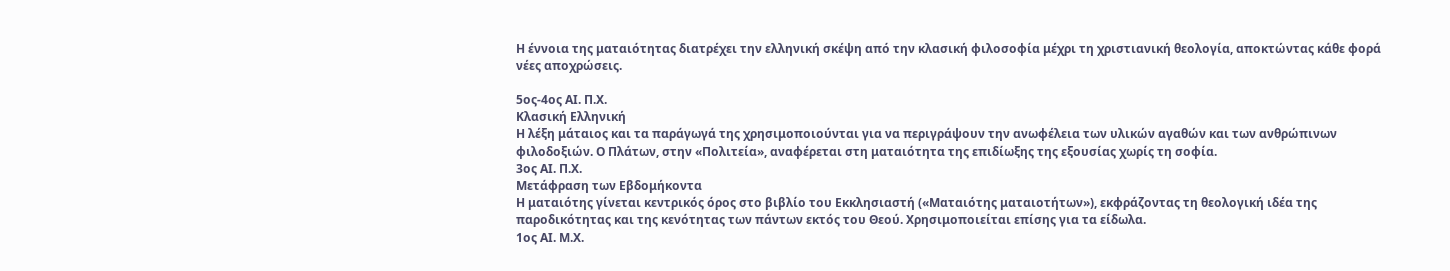Η έννοια της ματαιότητας διατρέχει την ελληνική σκέψη από την κλασική φιλοσοφία μέχρι τη χριστιανική θεολογία, αποκτώντας κάθε φορά νέες αποχρώσεις.

5ος-4ος ΑΙ. Π.Χ.
Κλασική Ελληνική
Η λέξη μάταιος και τα παράγωγά της χρησιμοποιούνται για να περιγράψουν την ανωφέλεια των υλικών αγαθών και των ανθρώπινων φιλοδοξιών. Ο Πλάτων, στην «Πολιτεία», αναφέρεται στη ματαιότητα της επιδίωξης της εξουσίας χωρίς τη σοφία.
3ος ΑΙ. Π.Χ.
Μετάφραση των Εβδομήκοντα
Η ματαιότης γίνεται κεντρικός όρος στο βιβλίο του Εκκλησιαστή («Ματαιότης ματαιοτήτων»), εκφράζοντας τη θεολογική ιδέα της παροδικότητας και της κενότητας των πάντων εκτός του Θεού. Χρησιμοποιείται επίσης για τα είδωλα.
1ος ΑΙ. Μ.Χ.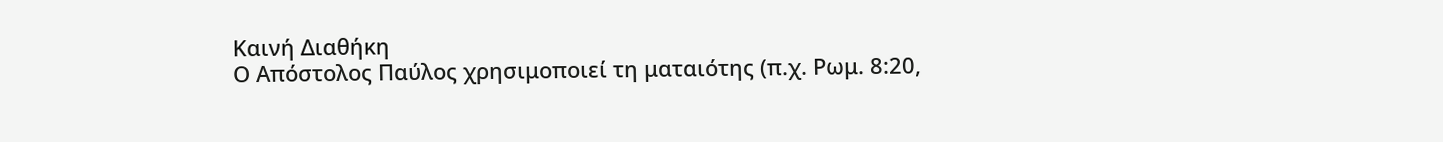Καινή Διαθήκη
Ο Απόστολος Παύλος χρησιμοποιεί τη ματαιότης (π.χ. Ρωμ. 8:20,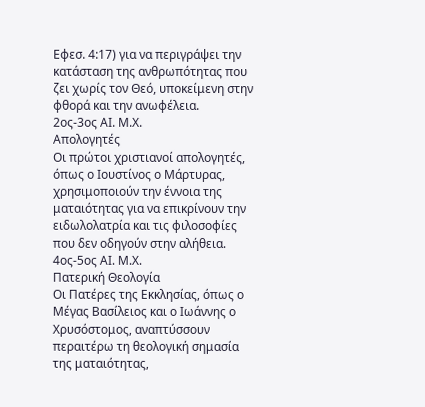Εφεσ. 4:17) για να περιγράψει την κατάσταση της ανθρωπότητας που ζει χωρίς τον Θεό, υποκείμενη στην φθορά και την ανωφέλεια.
2ος-3ος ΑΙ. Μ.Χ.
Απολογητές
Οι πρώτοι χριστιανοί απολογητές, όπως ο Ιουστίνος ο Μάρτυρας, χρησιμοποιούν την έννοια της ματαιότητας για να επικρίνουν την ειδωλολατρία και τις φιλοσοφίες που δεν οδηγούν στην αλήθεια.
4ος-5ος ΑΙ. Μ.Χ.
Πατερική Θεολογία
Οι Πατέρες της Εκκλησίας, όπως ο Μέγας Βασίλειος και ο Ιωάννης ο Χρυσόστομος, αναπτύσσουν περαιτέρω τη θεολογική σημασία της ματαιότητας,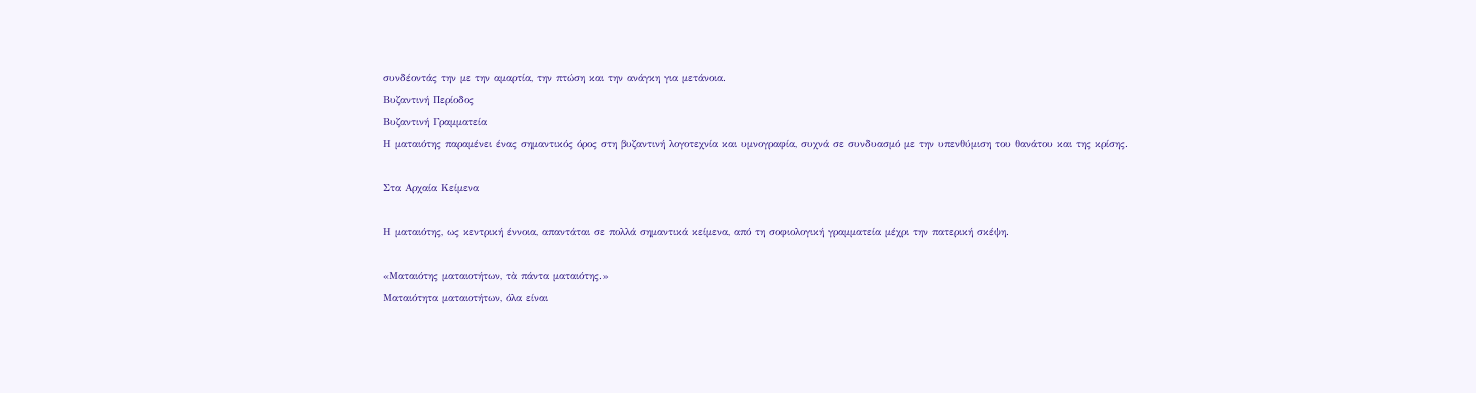συνδέοντάς την με την αμαρτία, την πτώση και την ανάγκη για μετάνοια.
Βυζαντινή Περίοδος
Βυζαντινή Γραμματεία
Η ματαιότης παραμένει ένας σημαντικός όρος στη βυζαντινή λογοτεχνία και υμνογραφία, συχνά σε συνδυασμό με την υπενθύμιση του θανάτου και της κρίσης.

Στα Αρχαία Κείμενα

Η ματαιότης, ως κεντρική έννοια, απαντάται σε πολλά σημαντικά κείμενα, από τη σοφιολογική γραμματεία μέχρι την πατερική σκέψη.

«Ματαιότης ματαιοτήτων, τὰ πάντα ματαιότης.»
Ματαιότητα ματαιοτήτων, όλα είναι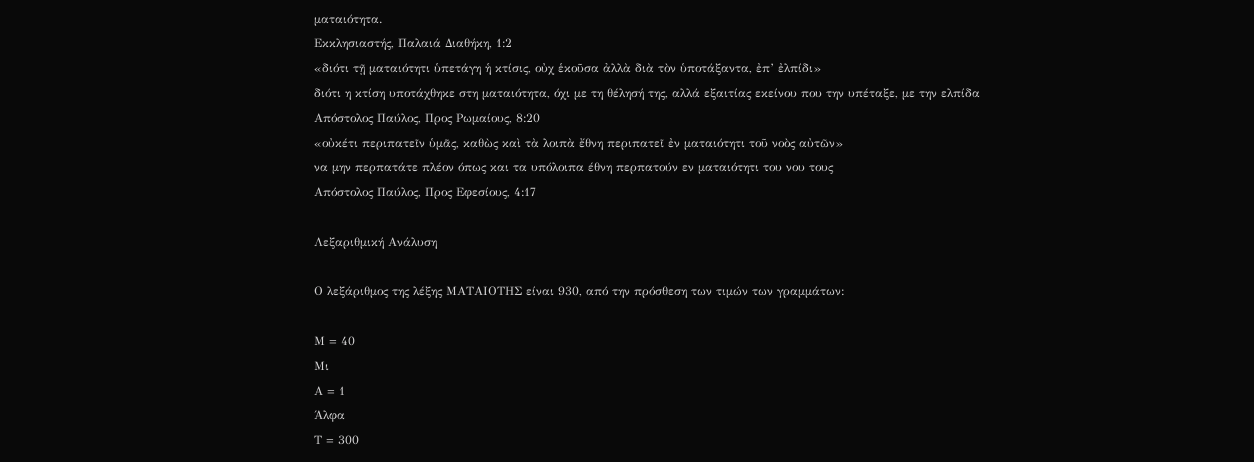ματαιότητα.
Εκκλησιαστής, Παλαιά Διαθήκη, 1:2
«διότι τῇ ματαιότητι ὑπετάγη ἡ κτίσις, οὐχ ἑκοῦσα ἀλλὰ διὰ τὸν ὑποτάξαντα, ἐπ’ ἐλπίδι»
διότι η κτίση υποτάχθηκε στη ματαιότητα, όχι με τη θέλησή της, αλλά εξαιτίας εκείνου που την υπέταξε, με την ελπίδα
Απόστολος Παύλος, Προς Ρωμαίους, 8:20
«οὐκέτι περιπατεῖν ὑμᾶς, καθὼς καὶ τὰ λοιπὰ ἔθνη περιπατεῖ ἐν ματαιότητι τοῦ νοὸς αὐτῶν»
να μην περπατάτε πλέον όπως και τα υπόλοιπα έθνη περπατούν εν ματαιότητι του νου τους
Απόστολος Παύλος, Προς Εφεσίους, 4:17

Λεξαριθμική Ανάλυση

Ο λεξάριθμος της λέξης ΜΑΤΑΙΟΤΗΣ είναι 930, από την πρόσθεση των τιμών των γραμμάτων:

Μ = 40
Μι
Α = 1
Άλφα
Τ = 300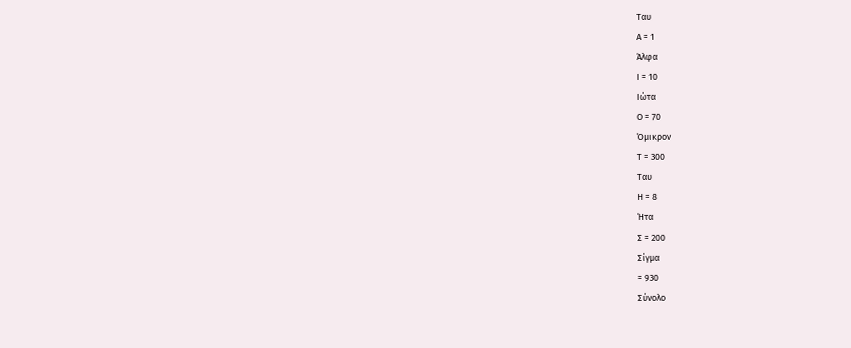Ταυ
Α = 1
Άλφα
Ι = 10
Ιώτα
Ο = 70
Όμικρον
Τ = 300
Ταυ
Η = 8
Ήτα
Σ = 200
Σίγμα
= 930
Σύνολο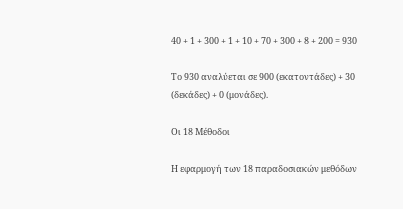40 + 1 + 300 + 1 + 10 + 70 + 300 + 8 + 200 = 930

Το 930 αναλύεται σε 900 (εκατοντάδες) + 30 (δεκάδες) + 0 (μονάδες).

Οι 18 Μέθοδοι

Η εφαρμογή των 18 παραδοσιακών μεθόδων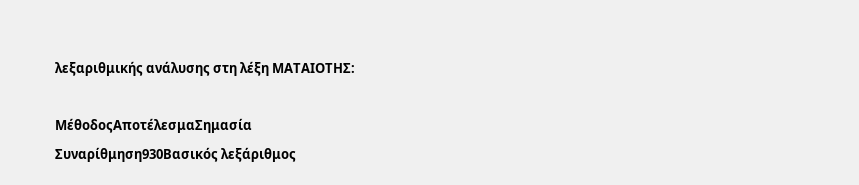λεξαριθμικής ανάλυσης στη λέξη ΜΑΤΑΙΟΤΗΣ:

ΜέθοδοςΑποτέλεσμαΣημασία
Συναρίθμηση930Βασικός λεξάριθμος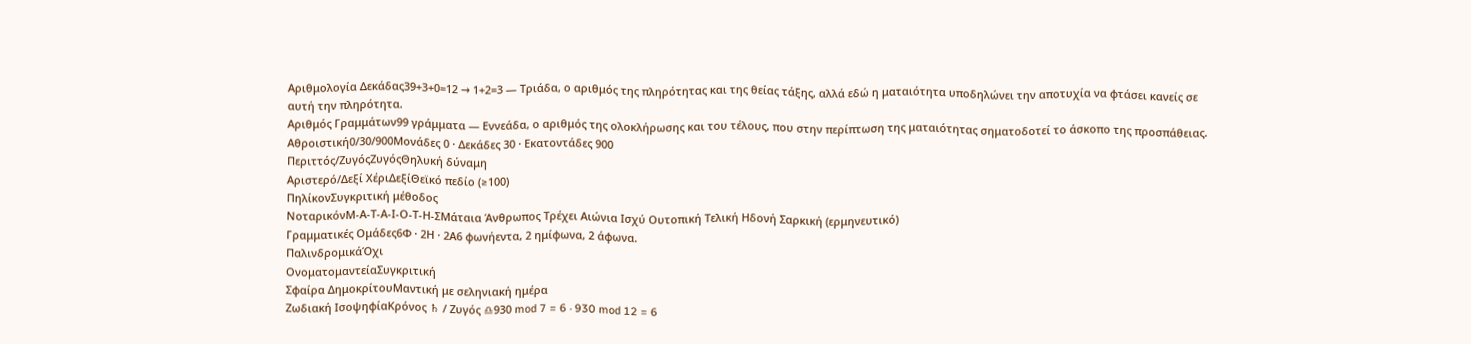Αριθμολογία Δεκάδας39+3+0=12 → 1+2=3 — Τριάδα, ο αριθμός της πληρότητας και της θείας τάξης, αλλά εδώ η ματαιότητα υποδηλώνει την αποτυχία να φτάσει κανείς σε αυτή την πληρότητα.
Αριθμός Γραμμάτων99 γράμματα — Εννεάδα, ο αριθμός της ολοκλήρωσης και του τέλους, που στην περίπτωση της ματαιότητας σηματοδοτεί το άσκοπο της προσπάθειας.
Αθροιστική0/30/900Μονάδες 0 · Δεκάδες 30 · Εκατοντάδες 900
Περιττός/ΖυγόςΖυγόςΘηλυκή δύναμη
Αριστερό/Δεξί ΧέριΔεξίΘεϊκό πεδίο (≥100)
ΠηλίκονΣυγκριτική μέθοδος
ΝοταρικόνΜ-Α-Τ-Α-Ι-Ο-Τ-Η-ΣΜάταια Άνθρωπος Τρέχει Αιώνια Ισχύ Ουτοπική Τελική Ηδονή Σαρκική (ερμηνευτικό)
Γραμματικές Ομάδες6Φ · 2Η · 2Α6 φωνήεντα, 2 ημίφωνα, 2 άφωνα.
ΠαλινδρομικάΌχι
ΟνοματομαντείαΣυγκριτική
Σφαίρα ΔημοκρίτουΜαντική με σεληνιακή ημέρα
Ζωδιακή ΙσοψηφίαΚρόνος ♄ / Ζυγός ♎930 mod 7 = 6 · 930 mod 12 = 6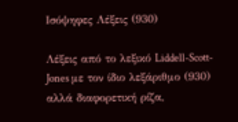Ισόψηφες Λέξεις (930)

Λέξεις από το λεξικό Liddell-Scott-Jones με τον ίδιο λεξάριθμο (930) αλλά διαφορετική ρίζα,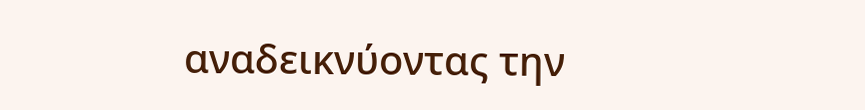αναδεικνύοντας την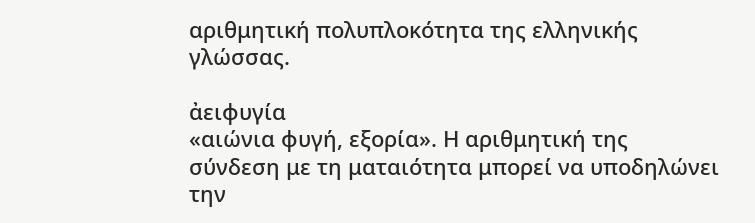αριθμητική πολυπλοκότητα της ελληνικής γλώσσας.

ἀειφυγία
«αιώνια φυγή, εξορία». Η αριθμητική της σύνδεση με τη ματαιότητα μπορεί να υποδηλώνει την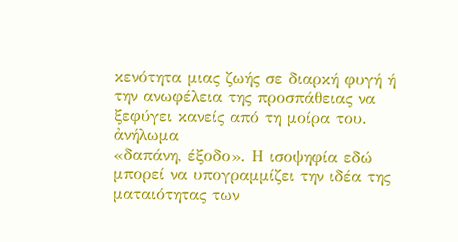κενότητα μιας ζωής σε διαρκή φυγή ή την ανωφέλεια της προσπάθειας να ξεφύγει κανείς από τη μοίρα του.
ἀνήλωμα
«δαπάνη, έξοδο». Η ισοψηφία εδώ μπορεί να υπογραμμίζει την ιδέα της ματαιότητας των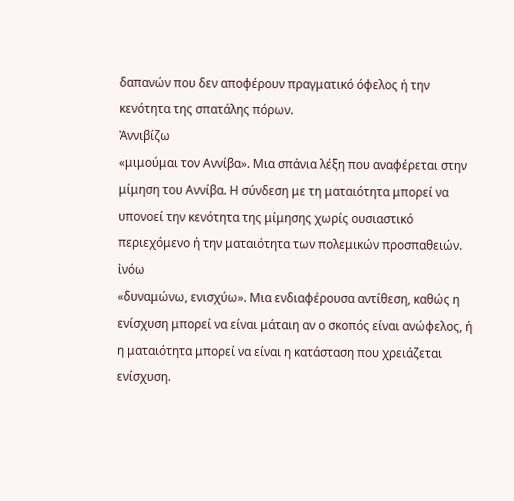δαπανών που δεν αποφέρουν πραγματικό όφελος ή την κενότητα της σπατάλης πόρων.
Ἀννιβίζω
«μιμούμαι τον Αννίβα». Μια σπάνια λέξη που αναφέρεται στην μίμηση του Αννίβα. Η σύνδεση με τη ματαιότητα μπορεί να υπονοεί την κενότητα της μίμησης χωρίς ουσιαστικό περιεχόμενο ή την ματαιότητα των πολεμικών προσπαθειών.
ἰνόω
«δυναμώνω, ενισχύω». Μια ενδιαφέρουσα αντίθεση, καθώς η ενίσχυση μπορεί να είναι μάταιη αν ο σκοπός είναι ανώφελος, ή η ματαιότητα μπορεί να είναι η κατάσταση που χρειάζεται ενίσχυση.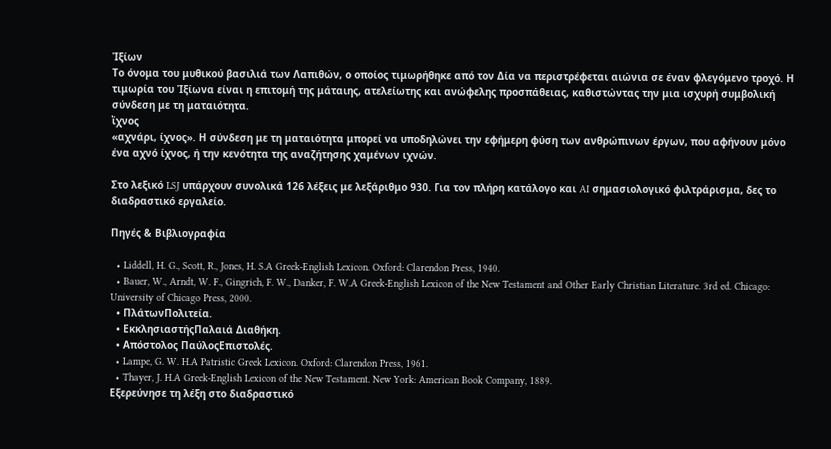Ἰξίων
Το όνομα του μυθικού βασιλιά των Λαπιθών, ο οποίος τιμωρήθηκε από τον Δία να περιστρέφεται αιώνια σε έναν φλεγόμενο τροχό. Η τιμωρία του Ἰξίωνα είναι η επιτομή της μάταιης, ατελείωτης και ανώφελης προσπάθειας, καθιστώντας την μια ισχυρή συμβολική σύνδεση με τη ματαιότητα.
ἴχνος
«αχνάρι, ίχνος». Η σύνδεση με τη ματαιότητα μπορεί να υποδηλώνει την εφήμερη φύση των ανθρώπινων έργων, που αφήνουν μόνο ένα αχνό ίχνος, ή την κενότητα της αναζήτησης χαμένων ιχνών.

Στο λεξικό LSJ υπάρχουν συνολικά 126 λέξεις με λεξάριθμο 930. Για τον πλήρη κατάλογο και AI σημασιολογικό φιλτράρισμα, δες το διαδραστικό εργαλείο.

Πηγές & Βιβλιογραφία

  • Liddell, H. G., Scott, R., Jones, H. S.A Greek-English Lexicon. Oxford: Clarendon Press, 1940.
  • Bauer, W., Arndt, W. F., Gingrich, F. W., Danker, F. W.A Greek-English Lexicon of the New Testament and Other Early Christian Literature. 3rd ed. Chicago: University of Chicago Press, 2000.
  • ΠλάτωνΠολιτεία.
  • ΕκκλησιαστήςΠαλαιά Διαθήκη.
  • Απόστολος ΠαύλοςΕπιστολές.
  • Lampe, G. W. H.A Patristic Greek Lexicon. Oxford: Clarendon Press, 1961.
  • Thayer, J. H.A Greek-English Lexicon of the New Testament. New York: American Book Company, 1889.
Εξερεύνησε τη λέξη στο διαδραστικό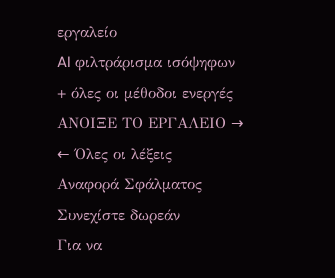εργαλείο
AI φιλτράρισμα ισόψηφων + όλες οι μέθοδοι ενεργές
ΑΝΟΙΞΕ ΤΟ ΕΡΓΑΛΕΙΟ →
← Όλες οι λέξεις
Αναφορά Σφάλματος
Συνεχίστε δωρεάν
Για να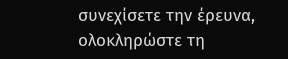συνεχίσετε την έρευνα, ολοκληρώστε τη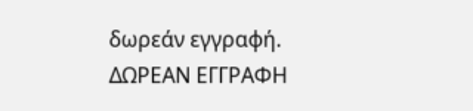δωρεάν εγγραφή.
ΔΩΡΕΑΝ ΕΓΓΡΑΦΗ